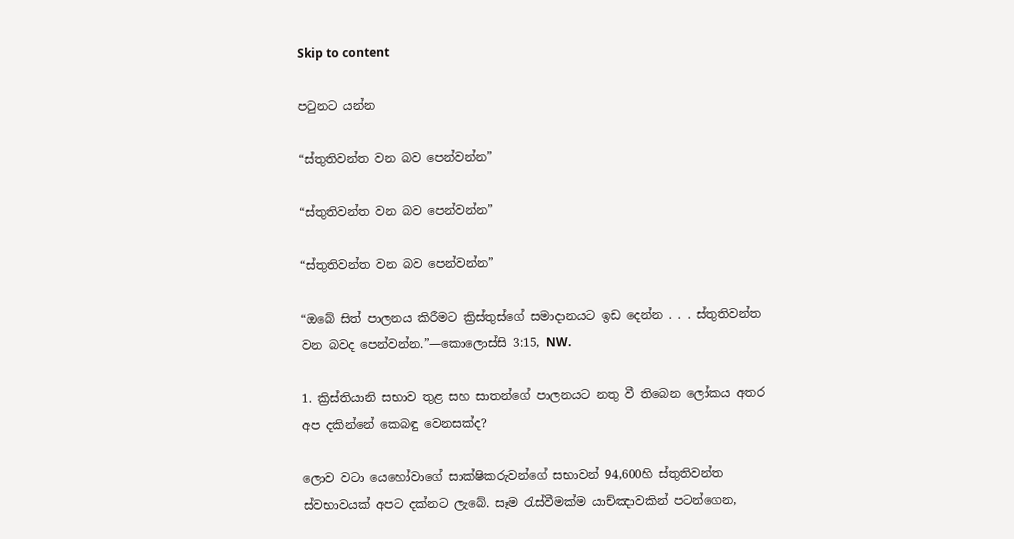Skip to content

පටුනට යන්න

“ස්තුතිවන්ත වන බව පෙන්වන්න”

“ස්තුතිවන්ත වන බව පෙන්වන්න”

“ස්තුතිවන්ත වන බව පෙන්වන්න”

“ඔබේ සිත් පාලනය කිරීමට ක්‍රිස්තුස්ගේ සමාදානයට ඉඩ දෙන්න . . . ස්තුතිවන්ත වන බවද පෙන්වන්න.”—කොලොස්සි 3:15, NW.

1. ක්‍රිස්තියානි සභාව තුළ සහ සාතන්ගේ පාලනයට නතු වී තිබෙන ලෝකය අතර අප දකින්නේ කෙබඳු වෙනසක්ද?

ලොව වටා යෙහෝවාගේ සාක්ෂිකරුවන්ගේ සභාවන් 94,600හි ස්තුතිවන්ත ස්වභාවයක් අපට දක්නට ලැබේ. සෑම රැස්වීමක්ම යාච්ඤාවකින් පටන්ගෙන,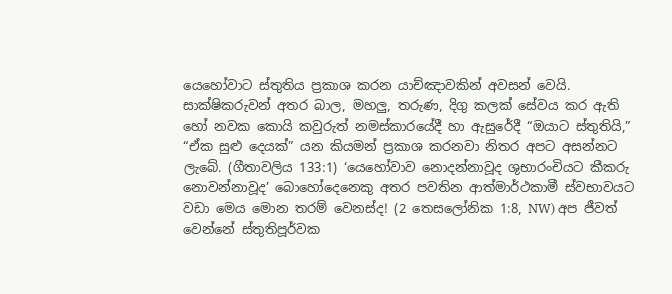යෙහෝවාට ස්තුතිය ප්‍රකාශ කරන යාච්ඤාවකින් අවසන් වෙයි. සාක්ෂිකරුවන් අතර බාල, මහලු, තරුණ, දිගු කලක් සේවය කර ඇති හෝ නවක කොයි කවුරුත් නමස්කාරයේදී හා ඇසුරේදී “ඔයාට ස්තුතියි,” “ඒක සුළු දෙයක්” යන කියමන් ප්‍රකාශ කරනවා නිතර අපට අසන්නට ලැබේ. (ගීතාවලිය 133:1) ‘යෙහෝවාව නොදන්නාවූද ශුභාරංචියට කීකරු නොවන්නාවූද’ බොහෝදෙනෙකු අතර පවතින ආත්මාර්ථකාමී ස්වභාවයට වඩා මෙය මොන තරම් වෙනස්ද! (2 තෙසලෝනික 1:8, NW) අප ජීවත් වෙන්නේ ස්තුතිපූර්වක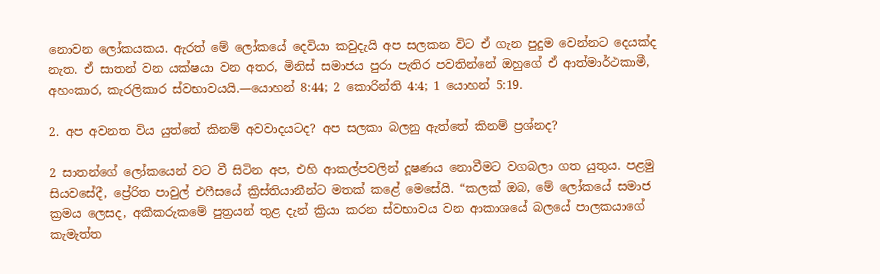නොවන ලෝකයකය. ඇරත් මේ ලෝකයේ දෙවියා කවුදැයි අප සලකන විට ඒ ගැන පුදුම වෙන්නට දෙයක්ද නැත. ඒ සාතන් වන යක්ෂයා වන අතර, මිනිස් සමාජය පුරා පැතිර පවතින්නේ ඔහුගේ ඒ ආත්මාර්ථකාමී, අහංකාර, කැරලිකාර ස්වභාවයයි.—යොහන් 8:44; 2 කොරින්ති 4:4; 1 යොහන් 5:19.

2. අප අවනත විය යුත්තේ කිනම් අවවාදයටද? අප සලකා බලනු ඇත්තේ කිනම් ප්‍රශ්නද?

2 සාතන්ගේ ලෝකයෙන් වට වී සිටින අප, එහි ආකල්පවලින් දූෂණය නොවීමට වගබලා ගත යුතුය. පළමු සියවසේදී, ප්‍රේරිත පාවුල් එෆීසයේ ක්‍රිස්තියානීන්ට මතක් කළේ මෙසේයි. “කලක් ඔබ, මේ ලෝකයේ සමාජ ක්‍රමය ලෙසද, අකීකරුකමේ පුත්‍රයන් තුළ දැන් ක්‍රියා කරන ස්වභාවය වන ආකාශයේ බලයේ පාලකයාගේ කැමැත්ත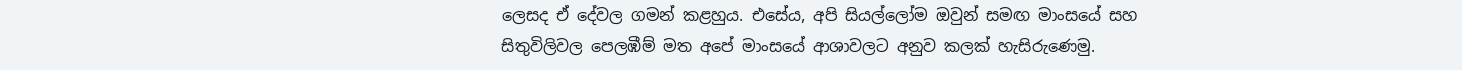ලෙසද ඒ දේවල ගමන් කළහුය. එසේය, අපි සියල්ලෝම ඔවුන් සමඟ මාංසයේ සහ සිතුවිලිවල පෙලඹීම් මත අපේ මාංසයේ ආශාවලට අනුව කලක් හැසිරුණෙමු.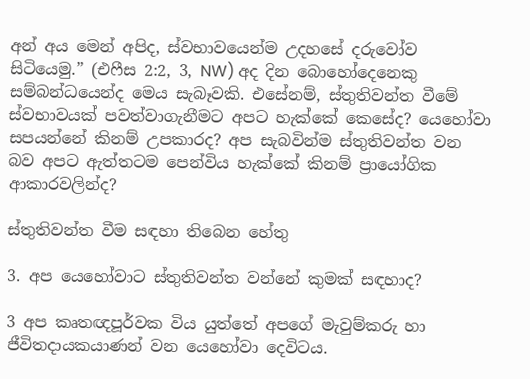අන් අය මෙන් අපිද, ස්වභාවයෙන්ම උදහසේ දරුවෝව සිටියෙමු.” (එෆීස 2:2, 3, NW) අද දින බොහෝදෙනෙකු සම්බන්ධයෙන්ද මෙය සැබෑවකි. එසේනම්, ස්තුතිවන්ත වීමේ ස්වභාවයක් පවත්වාගැනීමට අපට හැක්කේ කෙසේද? යෙහෝවා සපයන්නේ කිනම් උපකාරද? අප සැබවින්ම ස්තුතිවන්ත වන බව අපට ඇත්තටම පෙන්විය හැක්කේ කිනම් ප්‍රායෝගික ආකාරවලින්ද?

ස්තුතිවන්ත වීම සඳහා තිබෙන හේතු

3. අප යෙහෝවාට ස්තුතිවන්ත වන්නේ කුමක් සඳහාද?

3 අප කෘතඥපූර්වක විය යුත්තේ අපගේ මැවුම්කරු හා ජීවිතදායකයාණන් වන යෙහෝවා දෙවිටය.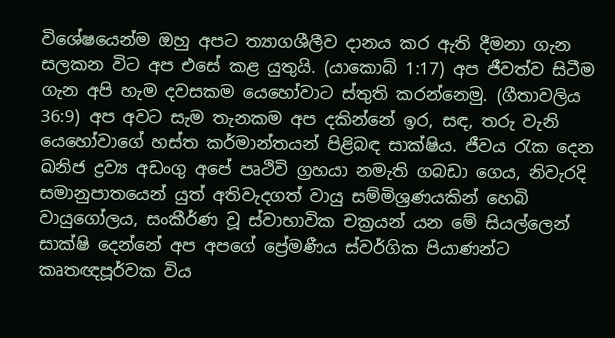විශේෂයෙන්ම ඔහු අපට ත්‍යාගශීලීව දානය කර ඇති දීමනා ගැන සලකන විට අප එසේ කළ යුතුයි. (යාකොබ් 1:17) අප ජීවත්ව සිටීම ගැන අපි හැම දවසකම යෙහෝවාට ස්තුති කරන්නෙමු. (ගීතාවලිය 36:9) අප අවට සැම තැනකම අප දකින්නේ ඉර, සඳ, තරු වැනි යෙහෝවාගේ හස්ත කර්මාන්තයන් පිළිබඳ සාක්ෂිය. ජීවය රැක දෙන ඛනිජ ද්‍රව්‍ය අඩංගු අපේ පෘථිවි ග්‍රහයා නමැති ගබඩා ගෙය, නිවැරදි සමානුපාතයෙන් යුත් අතිවැදගත් වායු සම්මිශ්‍රණයකින් හෙබි වායුගෝලය, සංකීර්ණ වූ ස්වාභාවික චක්‍රයන් යන මේ සියල්ලෙන් සාක්ෂි දෙන්නේ අප අපගේ ප්‍රේමණීය ස්වර්ගික පියාණන්ට කෘතඥපූර්වක විය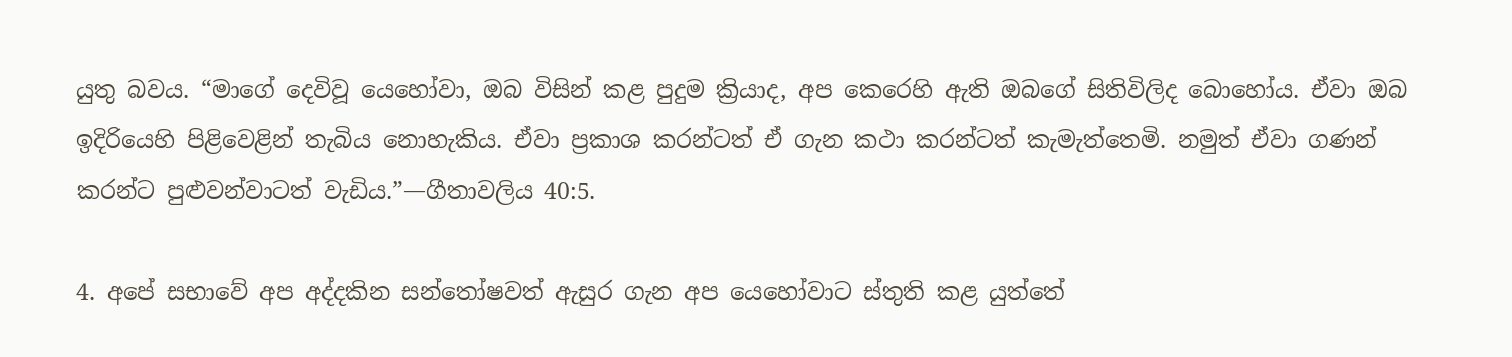යුතු බවය. “මාගේ දෙවිවූ යෙහෝවා, ඔබ විසින් කළ පුදුම ක්‍රියාද, අප කෙරෙහි ඇති ඔබගේ සිතිවිලිද බොහෝය. ඒවා ඔබ ඉදිරියෙහි පිළිවෙළින් තැබිය නොහැකිය. ඒවා ප්‍රකාශ කරන්ටත් ඒ ගැන කථා කරන්ටත් කැමැත්තෙමි. නමුත් ඒවා ගණන් කරන්ට පුළුවන්වාටත් වැඩිය.”—ගීතාවලිය 40:5.

4. අපේ සභාවේ අප අද්දකින සන්තෝෂවත් ඇසුර ගැන අප යෙහෝවාට ස්තුති කළ යුත්තේ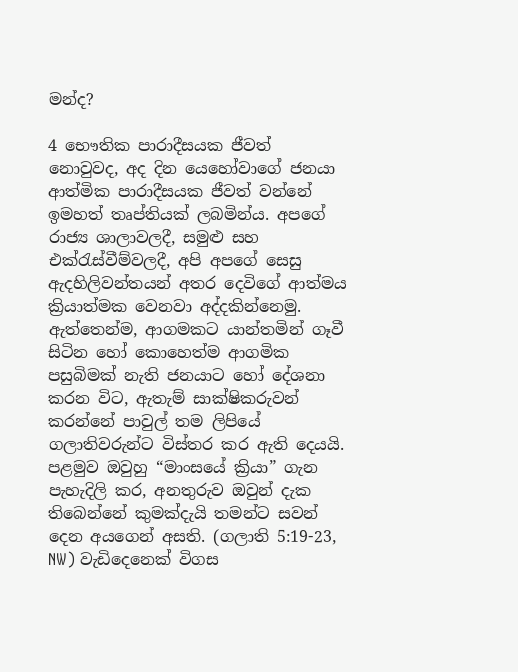මන්ද?

4 භෞතික පාරාදීසයක ජීවත් නොවුවද, අද දින යෙහෝවාගේ ජනයා ආත්මික පාරාදීසයක ජීවත් වන්නේ ඉමහත් තෘප්තියක් ලබමින්ය. අපගේ රාජ්‍ය ශාලාවලදී, සමුළු සහ එක්රැස්වීම්වලදී, අපි අපගේ සෙසු ඇදහිලිවන්තයන් අතර දෙවිගේ ආත්මය ක්‍රියාත්මක වෙනවා අද්දකින්නෙමු. ඇත්තෙන්ම, ආගමකට යාන්තමින් ගෑවී සිටින හෝ කොහෙත්ම ආගමික පසුබිමක් නැති ජනයාට හෝ දේශනා කරන විට, ඇතැම් සාක්ෂිකරුවන් කරන්නේ පාවුල් තම ලිපියේ ගලාතිවරුන්ට විස්තර කර ඇති දෙයයි. පළමුව ඔවුහු “මාංසයේ ක්‍රියා” ගැන පැහැදිලි කර, අනතුරුව ඔවුන් දැක තිබෙන්නේ කුමක්දැයි තමන්ට සවන් දෙන අයගෙන් අසති. (ගලාති 5:19-23, NW) වැඩිදෙනෙක් විගස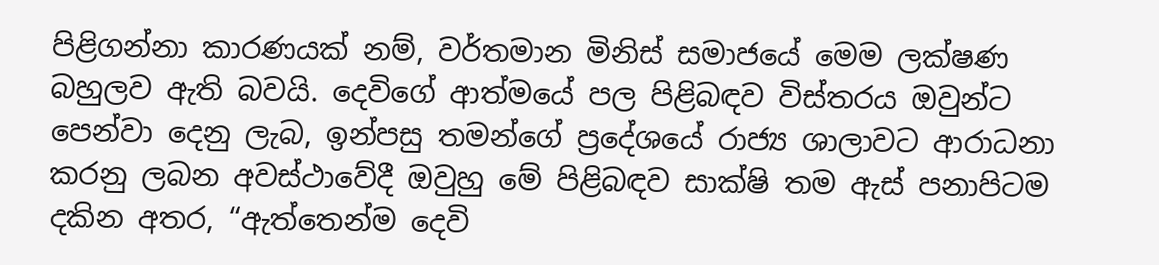පිළිගන්නා කාරණයක් නම්, වර්තමාන මිනිස් සමාජයේ මෙම ලක්ෂණ බහුලව ඇති බවයි. දෙවිගේ ආත්මයේ පල පිළිබඳව විස්තරය ඔවුන්ට පෙන්වා දෙනු ලැබ, ඉන්පසු තමන්ගේ ප්‍රදේශයේ රාජ්‍ය ශාලාවට ආරාධනා කරනු ලබන අවස්ථාවේදී ඔවුහු මේ පිළිබඳව සාක්ෂි තම ඇස් පනාපිටම දකින අතර, “ඇත්තෙන්ම දෙවි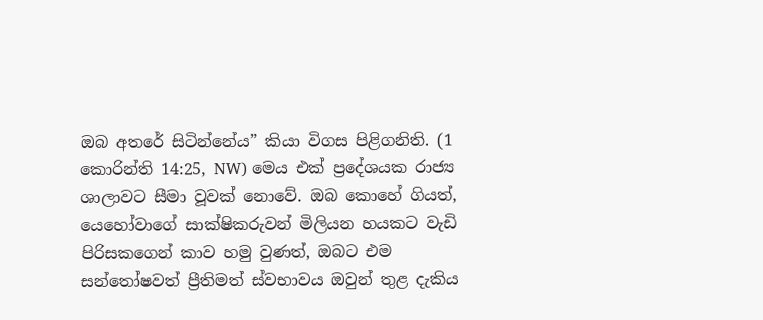ඔබ අතරේ සිටින්නේය” කියා විගස පිළිගනිති. (1 කොරින්ති 14:25, NW) මෙය එක් ප්‍රදේශයක රාජ්‍ය ශාලාවට සීමා වූවක් නොවේ. ඔබ කොහේ ගියත්, යෙහෝවාගේ සාක්ෂිකරුවන් මිලියන හයකට වැඩි පිරිසකගෙන් කාව හමු වුණත්, ඔබට එම සන්තෝෂවත් ප්‍රීතිමත් ස්වභාවය ඔවුන් තුළ දැකිය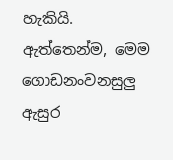හැකියි. ඇත්තෙන්ම, මෙම ගොඩනංවනසුලු ඇසුර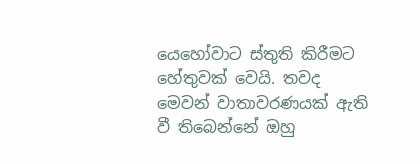යෙහෝවාට ස්තුති කිරීමට හේතුවක් වෙයි. තවද මෙවන් වාතාවරණයක් ඇති වී තිබෙන්නේ ඔහු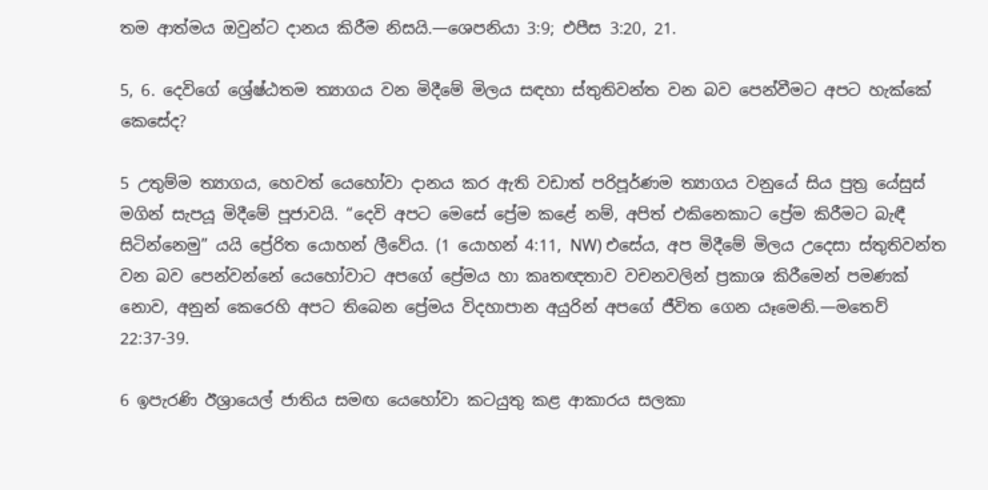තම ආත්මය ඔවුන්ට දානය කිරීම නිසයි.—ශෙපනියා 3:9; එපීස 3:20, 21.

5, 6. දෙවිගේ ශ්‍රේෂ්ඨතම ත්‍යාගය වන මිදීමේ මිලය සඳහා ස්තුතිවන්ත වන බව පෙන්වීමට අපට හැක්කේ කෙසේද?

5 උතුම්ම ත්‍යාගය, හෙවත් යෙහෝවා දානය කර ඇති වඩාත් පරිපූර්ණම ත්‍යාගය වනුයේ සිය පුත්‍ර යේසුස් මගින් සැපයූ මිදීමේ පූජාවයි. “දෙවි අපට මෙසේ ප්‍රේම කළේ නම්, අපිත් එකිනෙකාට ප්‍රේම කිරීමට බැඳී සිටින්නෙමු” යයි ප්‍රේරිත යොහන් ලීවේය. (1 යොහන් 4:11, NW) එසේය, අප මිදීමේ මිලය උදෙසා ස්තුතිවන්ත වන බව පෙන්වන්නේ යෙහෝවාට අපගේ ප්‍රේමය හා කෘතඥතාව වචනවලින් ප්‍රකාශ කිරීමෙන් පමණක් නොව, අනුන් කෙරෙහි අපට තිබෙන ප්‍රේමය විදහාපාන අයුරින් අපගේ ජීවිත ගෙන යෑමෙනි.—මතෙව් 22:37-39.

6 ඉපැරණි ඊශ්‍රායෙල් ජාතිය සමඟ යෙහෝවා කටයුතු කළ ආකාරය සලකා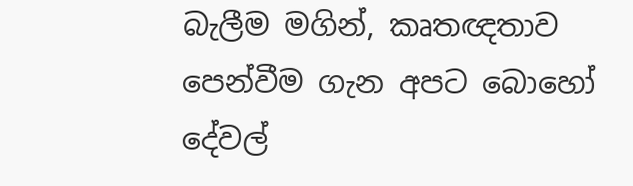බැලීම මගින්, කෘතඥතාව පෙන්වීම ගැන අපට බොහෝ දේවල්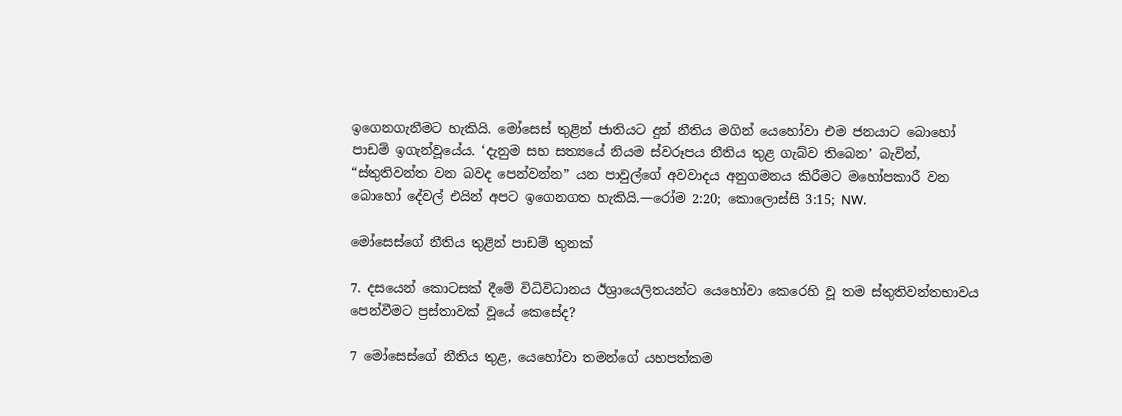ඉගෙනගැනීමට හැකියි. මෝසෙස් තුළින් ජාතියට දුන් නීතිය මගින් යෙහෝවා එම ජනයාට බොහෝ පාඩම් ඉගැන්වූයේය. ‘දැනුම සහ සත්‍යයේ නියම ස්වරූපය නීතිය තුළ ගැබ්ව තිබෙන’ බැවින්, “ස්තුතිවන්ත වන බවද පෙන්වන්න” යන පාවුල්ගේ අවවාදය අනුගමනය කිරීමට මහෝපකාරී වන බොහෝ දේවල් එයින් අපට ඉගෙනගත හැකියි.—රෝම 2:20; කොලොස්සි 3:15; NW.

මෝසෙස්ගේ නීතිය තුළින් පාඩම් තුනක්

7. දසයෙන් කොටසක් දීමේ විධිවිධානය ඊශ්‍රායෙලිතයන්ට යෙහෝවා කෙරෙහි වූ තම ස්තුතිවන්තභාවය පෙන්වීමට ප්‍රස්තාවක් වූයේ කෙසේද?

7 මෝසෙස්ගේ නීතිය තුළ, යෙහෝවා තමන්ගේ යහපත්කම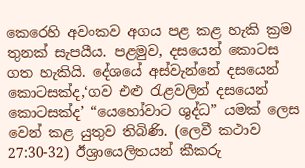කෙරෙහි අවංකව අගය පළ කළ හැකි ක්‍රම තුනක් සැපයීය. පළමුව, දසයෙන් කොටස ගත හැකියි. දේශයේ අස්වැන්නේ දසයෙන් කොටසක්ද,‘ගව එළු රැළවලින් දසයෙන් කොටසක්ද’ “යෙහෝවාට ශුද්ධ” යමක් ලෙස වෙන් කළ යුතුව තිබිණි. (ලෙවී කථාව 27:30-32) ඊශ්‍රායෙලිතයන් කීකරු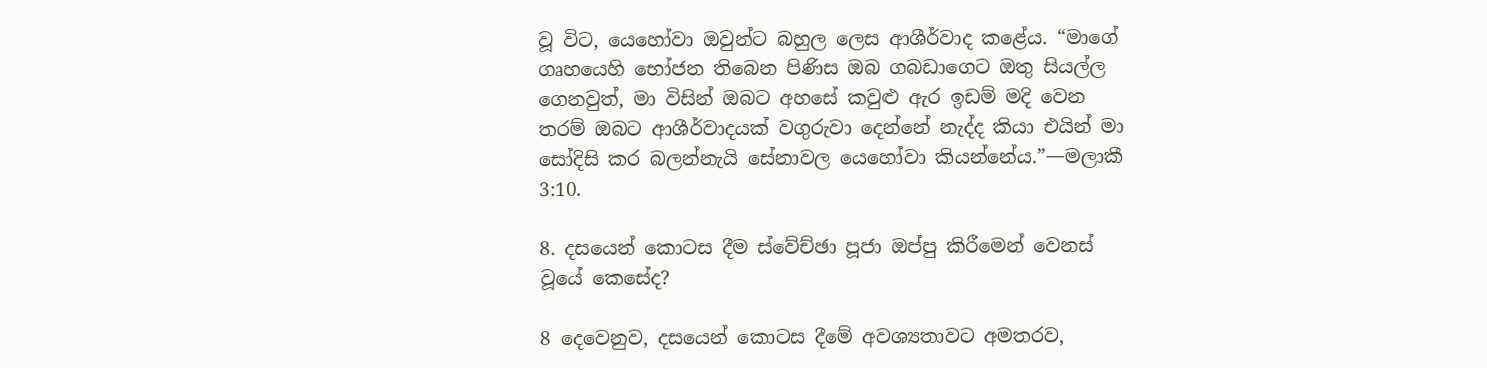වූ විට, යෙහෝවා ඔවුන්ට බහුල ලෙස ආශීර්වාද කළේය. “මාගේ ගෘහයෙහි භෝජන තිබෙන පිණිස ඔබ ගබඩාගෙට ඔතු සියල්ල ගෙනවුත්, මා විසින් ඔබට අහසේ කවුළු ඇර ඉඩම් මදි වෙන තරම් ඔබට ආශීර්වාදයක් වගුරුවා දෙන්නේ නැද්ද කියා එයින් මා සෝදිසි කර බලන්නැයි සේනාවල යෙහෝවා කියන්නේය.”—මලාකී 3:10.

8. දසයෙන් කොටස දීම ස්වේච්ඡා පූජා ඔප්පු කිරීමෙන් වෙනස් වූයේ කෙසේද?

8 දෙවෙනුව, දසයෙන් කොටස දීමේ අවශ්‍යතාවට අමතරව,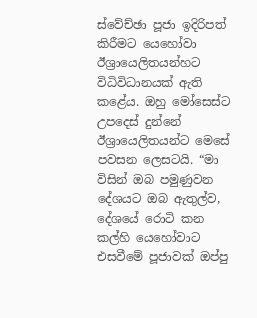ස්වේච්ඡා පූජා ඉදිරිපත් කිරීමට යෙහෝවා ඊශ්‍රායෙලිතයන්හට විධිවිධානයක් ඇති කළේය. ඔහු මෝසෙස්ට උපදෙස් දුන්නේ ඊශ්‍රායෙලිතයන්ට මෙසේ පවසන ලෙසටයි. “මා විසින් ඔබ පමුණුවන දේශයට ඔබ ඇතුල්ව, දේශයේ රොටි කන කල්හි යෙහෝවාට එසවීමේ පූජාවක් ඔප්පු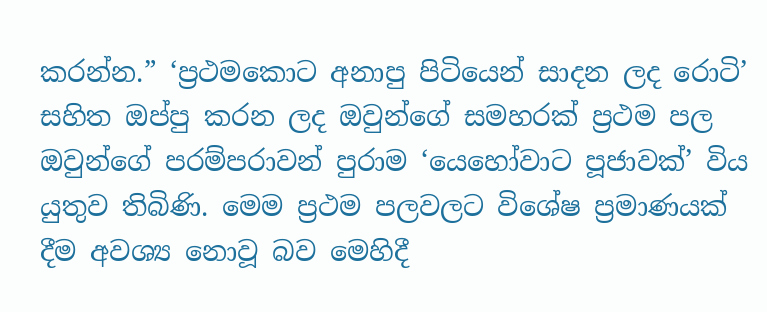කරන්න.” ‘ප්‍රථමකොට අනාපු පිටියෙන් සාදන ලද රොටි’ සහිත ඔප්පු කරන ලද ඔවුන්ගේ සමහරක් ප්‍රථම පල ඔවුන්ගේ පරම්පරාවන් පුරාම ‘යෙහෝවාට පූජාවක්’ විය යුතුව තිබිණි. මෙම ප්‍රථම පලවලට විශේෂ ප්‍රමාණයක් දීම අවශ්‍ය නොවූ බව මෙහිදී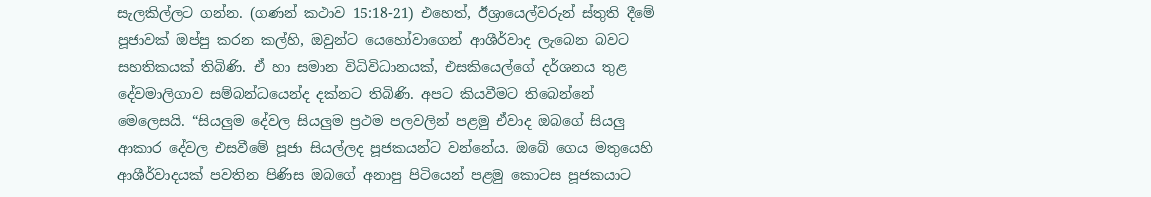සැලකිල්ලට ගන්න. (ගණන් කථාව 15:18-21) එහෙත්, ඊශ්‍රායෙල්වරුන් ස්තුති දීමේ පූජාවක් ඔප්පු කරන කල්හි, ඔවුන්ට යෙහෝවාගෙන් ආශීර්වාද ලැබෙන බවට සහතිකයක් තිබිණි. ඒ හා සමාන විධිවිධානයක්, එසකියෙල්ගේ දර්ශනය තුළ දේවමාලිගාව සම්බන්ධයෙන්ද දක්නට තිබිණි. අපට කියවීමට තිබෙන්නේ මෙලෙසයි. “සියලුම දේවල සියලුම ප්‍රථම පලවලින් පළමු ඒවාද ඔබගේ සියලු ආකාර දේවල එසවීමේ පූජා සියල්ලද පූජකයන්ට වන්නේය. ඔබේ ගෙය මතුයෙහි ආශීර්වාදයක් පවතින පිණිස ඔබගේ අනාපු පිටියෙන් පළමු කොටස පූජකයාට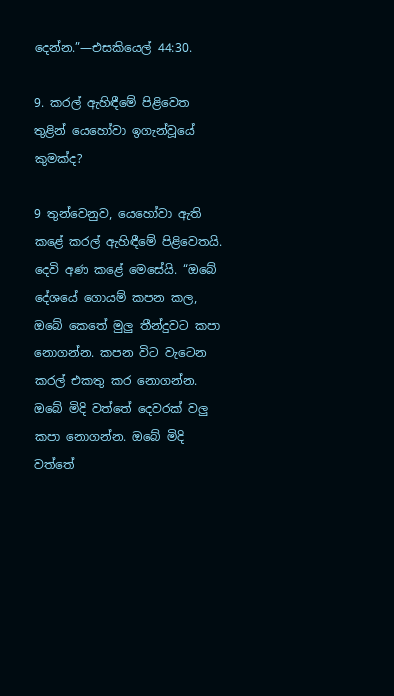දෙන්න.”—එසකියෙල් 44:30.

9. කරල් ඇහිඳීමේ පිළිවෙත තුළින් යෙහෝවා ඉගැන්වූයේ කුමක්ද?

9 තුන්වෙනුව, යෙහෝවා ඇති කළේ කරල් ඇහිඳීමේ පිළිවෙතයි. දෙවි අණ කළේ මෙසේයි. “ඔබේ දේශයේ ගොයම් කපන කල, ඔබේ කෙතේ මුලු තීන්දුවට කපා නොගන්න. කපන විට වැටෙන කරල් එකතු කර නොගන්න. ඔබේ මිදි වත්තේ දෙවරක් වලු කපා නොගන්න. ඔබේ මිදි වත්තේ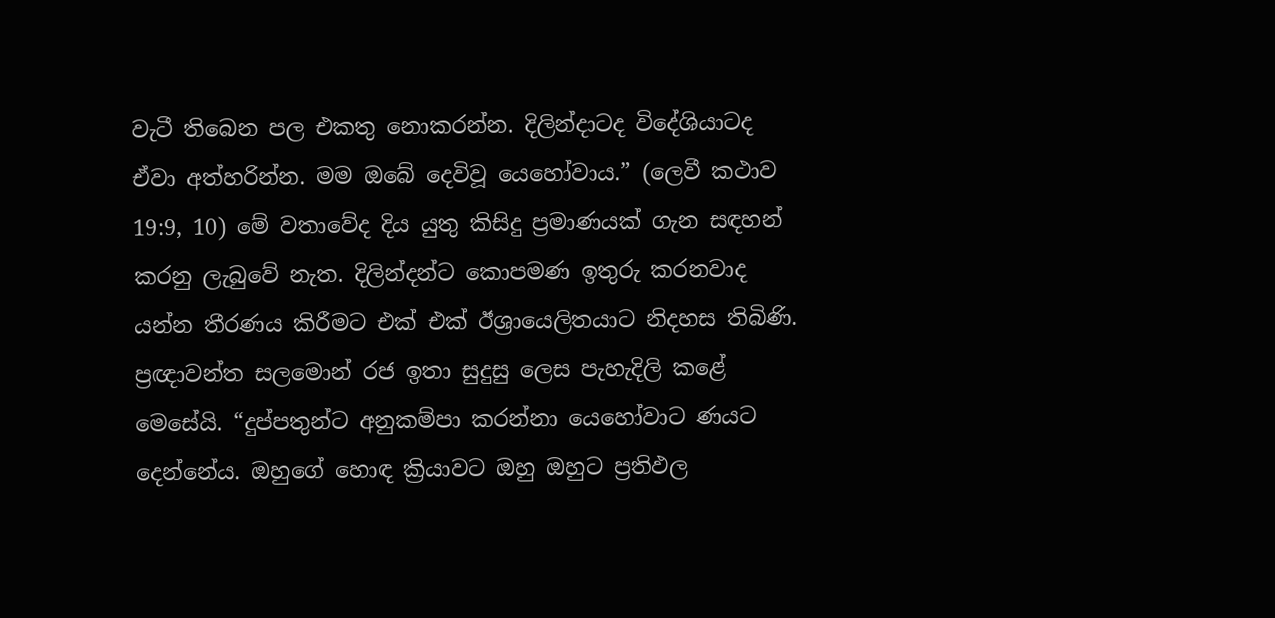වැටී තිබෙන පල එකතු නොකරන්න. දිලින්දාටද විදේශියාටද ඒවා අත්හරින්න. මම ඔබේ දෙවිවූ යෙහෝවාය.” (ලෙවී කථාව 19:9, 10) මේ වතාවේද දිය යුතු කිසිදු ප්‍රමාණයක් ගැන සඳහන් කරනු ලැබුවේ නැත. දිලින්දන්ට කොපමණ ඉතුරු කරනවාද යන්න තීරණය කිරීමට එක් එක් ඊශ්‍රායෙලිතයාට නිදහස තිබිණි. ප්‍රඥාවන්ත සලමොන් රජ ඉතා සුදුසු ලෙස පැහැදිලි කළේ මෙසේයි. “දුප්පතුන්ට අනුකම්පා කරන්නා යෙහෝවාට ණයට දෙන්නේය. ඔහුගේ හොඳ ක්‍රියාවට ඔහු ඔහුට ප්‍රතිඵල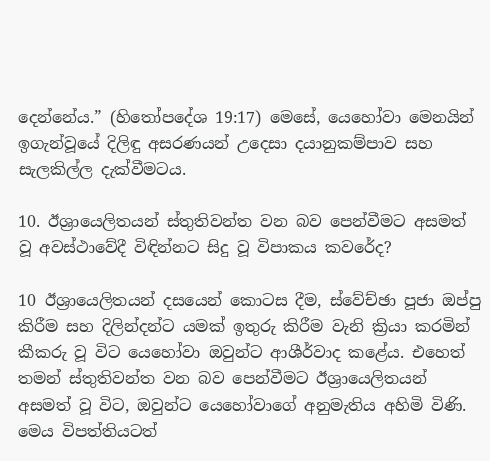දෙන්නේය.” (හිතෝපදේශ 19:17) මෙසේ, යෙහෝවා මෙනයින් ඉගැන්වූයේ දිලිඳු අසරණයන් උදෙසා දයානුකම්පාව සහ සැලකිල්ල දැක්වීමටය.

10. ඊශ්‍රායෙලිතයන් ස්තුතිවන්ත වන බව පෙන්වීමට අසමත් වූ අවස්ථාවේදී විඳින්නට සිදු වූ විපාකය කවරේද?

10 ඊශ්‍රායෙලිතයන් දසයෙන් කොටස දීම, ස්වේච්ඡා පූජා ඔප්පු කිරීම සහ දිලින්දන්ට යමක් ඉතුරු කිරීම වැනි ක්‍රියා කරමින් කීකරු වූ විට යෙහෝවා ඔවුන්ට ආශීර්වාද කළේය. එහෙත් තමන් ස්තුතිවන්ත වන බව පෙන්වීමට ඊශ්‍රායෙලිතයන් අසමත් වූ විට, ඔවුන්ට යෙහෝවාගේ අනුමැතිය අහිමි විණි. මෙය විපත්තියටත්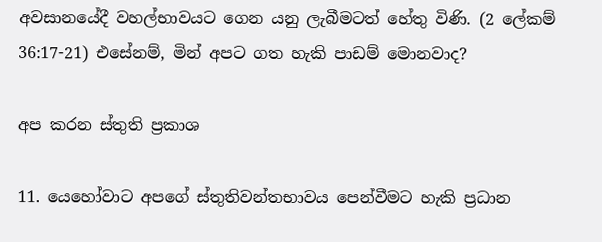අවසානයේදී වහල්භාවයට ගෙන යනු ලැබීමටත් හේතු විණි. (2 ලේකම් 36:17-21) එසේනම්, මින් අපට ගත හැකි පාඩම් මොනවාද?

අප කරන ස්තුති ප්‍රකාශ

11. යෙහෝවාට අපගේ ස්තුතිවන්තභාවය පෙන්වීමට හැකි ප්‍රධාන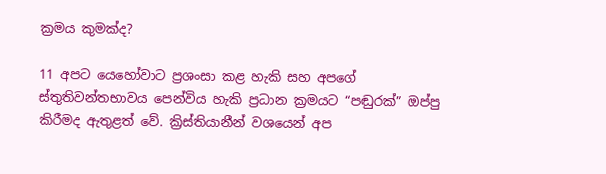ක්‍රමය කුමක්ද?

11 අපට යෙහෝවාට ප්‍රශංසා කළ හැකි සහ අපගේ ස්තුතිවන්තභාවය පෙන්විය හැකි ප්‍රධාන ක්‍රමයට “පඬුරක්” ඔප්පු කිරීමද ඇතුළත් වේ. ක්‍රිස්තියානීන් වශයෙන් අප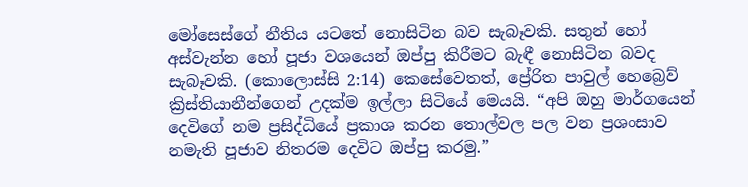මෝසෙස්ගේ නීතිය යටතේ නොසිටින බව සැබෑවකි. සතුන් හෝ අස්වැන්න හෝ පූජා වශයෙන් ඔප්පු කිරීමට බැඳී නොසිටින බවද සැබෑවකි. (කොලොස්සි 2:14) කෙසේවෙතත්, ප්‍රේරිත පාවුල් හෙබ්‍රෙව් ක්‍රිස්තියානීන්ගෙන් උදක්ම ඉල්ලා සිටියේ මෙයයි. “අපි ඔහු මාර්ගයෙන් දෙවිගේ නම ප්‍රසිද්ධියේ ප්‍රකාශ කරන තොල්වල පල වන ප්‍රශංසාව නමැති පූජාව නිතරම දෙවිට ඔප්පු කරමු.”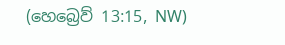(හෙබ්‍රෙව් 13:15, NW)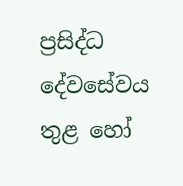ප්‍රසිද්ධ දේවසේවය තුළ හෝ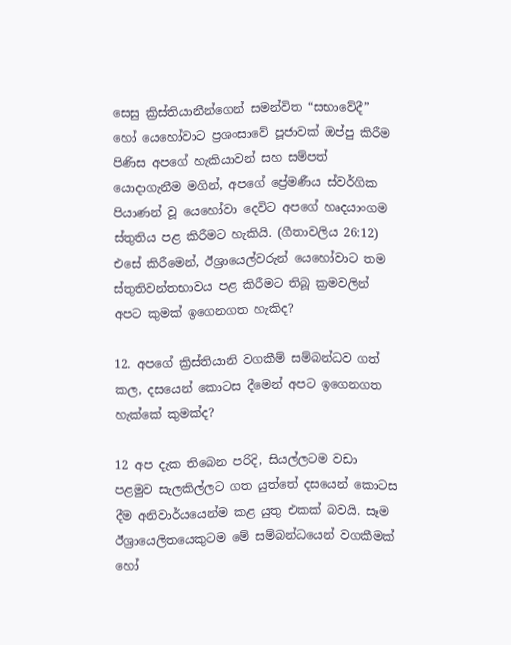සෙසු ක්‍රිස්තියානීන්ගෙන් සමන්විත “සභාවේදී” හෝ යෙහෝවාට ප්‍රශංසාවේ පූජාවක් ඔප්පු කිරීම පිණිස අපගේ හැකියාවන් සහ සම්පත් යොදාගැනීම මගින්, අපගේ ප්‍රේමණීය ස්වර්ගික පියාණන් වූ යෙහෝවා දෙවිට අපගේ හෘදයාංගම ස්තුතිය පළ කිරීමට හැකියි. (ගීතාවලිය 26:12) එසේ කිරීමෙන්, ඊශ්‍රායෙල්වරුන් යෙහෝවාට තම ස්තුතිවන්තභාවය පළ කිරීමට තිබූ ක්‍රමවලින් අපට කුමක් ඉගෙනගත හැකිද?

12. අපගේ ක්‍රිස්තියානි වගකීම් සම්බන්ධව ගත් කල, දසයෙන් කොටස දීමෙන් අපට ඉගෙනගත හැක්කේ කුමක්ද?

12 අප දැක තිබෙන පරිදි, සියල්ලටම වඩා පළමුව සැලකිල්ලට ගත යුත්තේ දසයෙන් කොටස දීම අනිවාර්යයෙන්ම කළ යුතු එකක් බවයි. සෑම ඊශ්‍රායෙලිතයෙකුටම මේ සම්බන්ධයෙන් වගකීමක් හෝ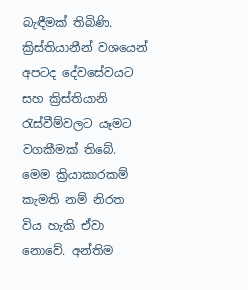බැඳීමක් තිබිණි. ක්‍රිස්තියානීන් වශයෙන් අපටද දේවසේවයට සහ ක්‍රිස්තියානි රැස්වීම්වලට යෑමට වගකීමක් තිබේ. මෙම ක්‍රියාකාරකම් කැමති නම් නිරත විය හැකි ඒවා නොවේ. අන්තිම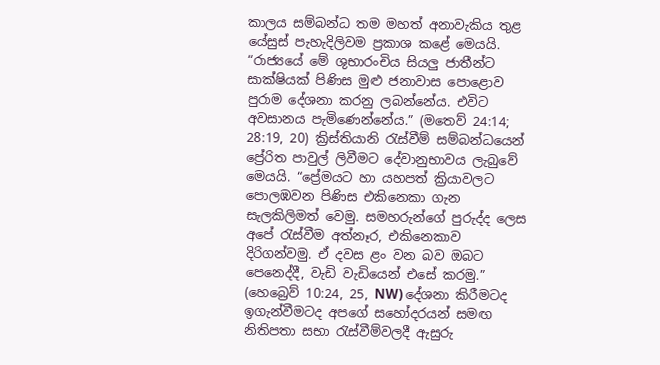කාලය සම්බන්ධ තම මහත් අනාවැකිය තුළ යේසුස් පැහැදිලිවම ප්‍රකාශ කළේ මෙයයි. “රාජ්‍යයේ මේ ශුභාරංචිය සියලු ජාතීන්ට සාක්ෂියක් පිණිස මුළු ජනාවාස පොළොව පුරාම දේශනා කරනු ලබන්නේය. එවිට අවසානය පැමිණෙන්නේය.” (මතෙව් 24:14; 28:19, 20) ක්‍රිස්තියානි රැස්වීම් සම්බන්ධයෙන් ප්‍රේරිත පාවුල් ලිවීමට දේවානුභාවය ලැබුවේ මෙයයි. “ප්‍රේමයට හා යහපත් ක්‍රියාවලට පොලඹවන පිණිස එකිනෙකා ගැන සැලකිලිමත් වෙමු. සමහරුන්ගේ පුරුද්ද ලෙස අපේ රැස්වීම අත්නෑර, එකිනෙකාව දිරිගන්වමු. ඒ දවස ළං වන බව ඔබට පෙනෙද්දී, වැඩි වැඩියෙන් එසේ කරමු.” (හෙබ්‍රෙව් 10:24, 25, NW) දේශනා කිරීමටද ඉගැන්වීමටද අපගේ සහෝදරයන් සමඟ නිතිපතා සභා රැස්වීම්වලදී ඇසුරු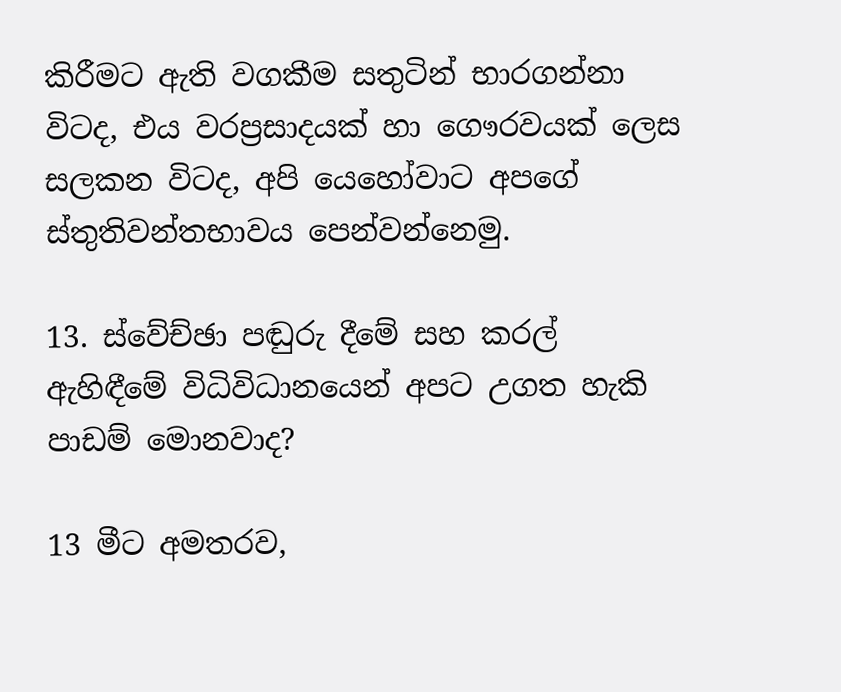කිරීමට ඇති වගකීම සතුටින් භාරගන්නා විටද, එය වරප්‍රසාදයක් හා ගෞරවයක් ලෙස සලකන විටද, අපි යෙහෝවාට අපගේ ස්තුතිවන්තභාවය පෙන්වන්නෙමු.

13. ස්වේච්ඡා පඬුරු දීමේ සහ කරල් ඇහිඳීමේ විධිවිධානයෙන් අපට උගත හැකි පාඩම් මොනවාද?

13 මීට අමතරව,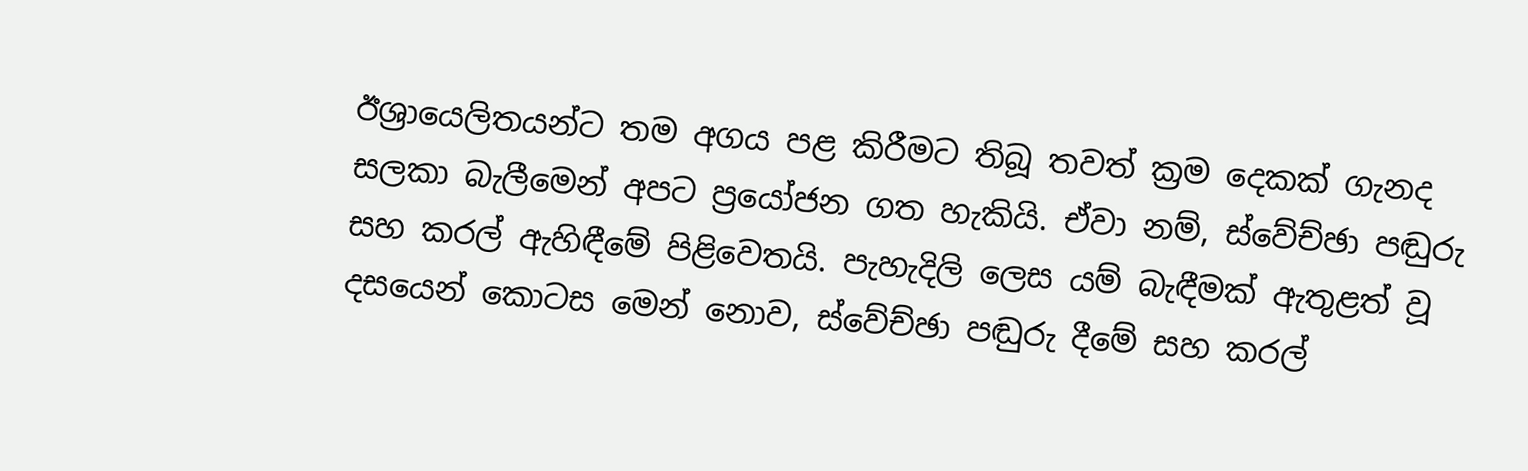ඊශ්‍රායෙලිතයන්ට තම අගය පළ කිරීමට තිබූ තවත් ක්‍රම දෙකක් ගැනද සලකා බැලීමෙන් අපට ප්‍රයෝජන ගත හැකියි. ඒවා නම්, ස්වේච්ඡා පඬුරු සහ කරල් ඇහිඳීමේ පිළිවෙතයි. පැහැදිලි ලෙස යම් බැඳීමක් ඇතුළත් වූ දසයෙන් කොටස මෙන් නොව, ස්වේච්ඡා පඬුරු දීමේ සහ කරල්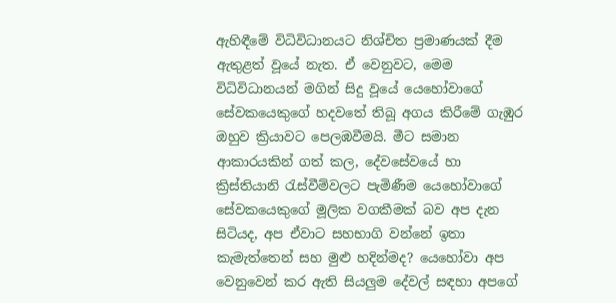ඇහිඳීමේ විධිවිධානයට නිශ්චිත ප්‍රමාණයක් දීම ඇතුළත් වූයේ නැත. ඒ වෙනුවට, මෙම විධිවිධානයන් මගින් සිදු වූයේ යෙහෝවාගේ සේවකයෙකුගේ හදවතේ තිබූ අගය කිරීමේ ගැඹුර ඔහුව ක්‍රියාවට පෙලඹවීමයි. මීට සමාන ආකාරයකින් ගත් කල, දේවසේවයේ හා ක්‍රිස්තියානි රැස්වීම්වලට පැමිණීම යෙහෝවාගේ සේවකයෙකුගේ මූලික වගකීමක් බව අප දැන සිටියද, අප ඒවාට සහභාගි වන්නේ ඉතා කැමැත්තෙන් සහ මුළු හදින්මද? යෙහෝවා අප වෙනුවෙන් කර ඇති සියලුම දේවල් සඳහා අපගේ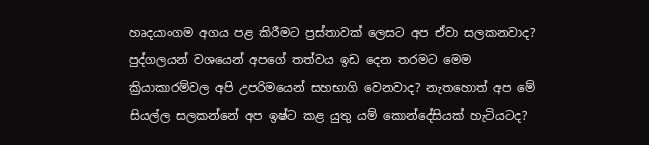හෘදයාංගම අගය පළ කිරීමට ප්‍රස්තාවක් ලෙසට අප ඒවා සලකනවාද? පුද්ගලයන් වශයෙන් අපගේ තත්වය ඉඩ දෙන තරමට මෙම ක්‍රියාකාරම්වල අපි උපරිමයෙන් සහභාගි වෙනවාද? නැතහොත් අප මේ සියල්ල සලකන්නේ අප ඉෂ්ට කළ යුතු යම් කොන්දේසියක් හැටියටද?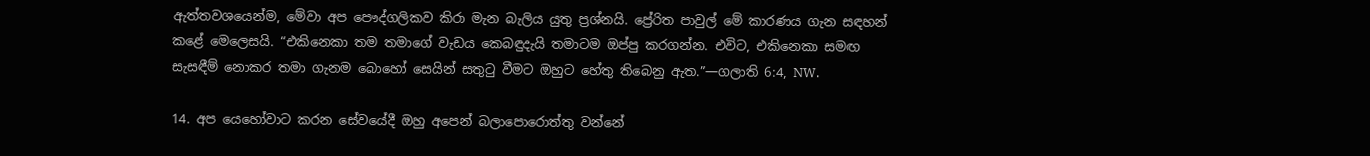ඇත්තවශයෙන්ම, මේවා අප පෞද්ගලිකව කිරා මැන බැලිය යුතු ප්‍රශ්නයි. ප්‍රේරිත පාවුල් මේ කාරණය ගැන සඳහන් කළේ මෙලෙසයි. “එකිනෙකා තම තමාගේ වැඩය කෙබඳුදැයි තමාටම ඔප්පු කරගන්න. එවිට, එකිනෙකා සමඟ සැසඳීම් නොකර තමා ගැනම බොහෝ සෙයින් සතුටු වීමට ඔහුට හේතු තිබෙනු ඇත.”—ගලාති 6:4, NW.

14. අප යෙහෝවාට කරන සේවයේදී ඔහු අපෙන් බලාපොරොත්තු වන්නේ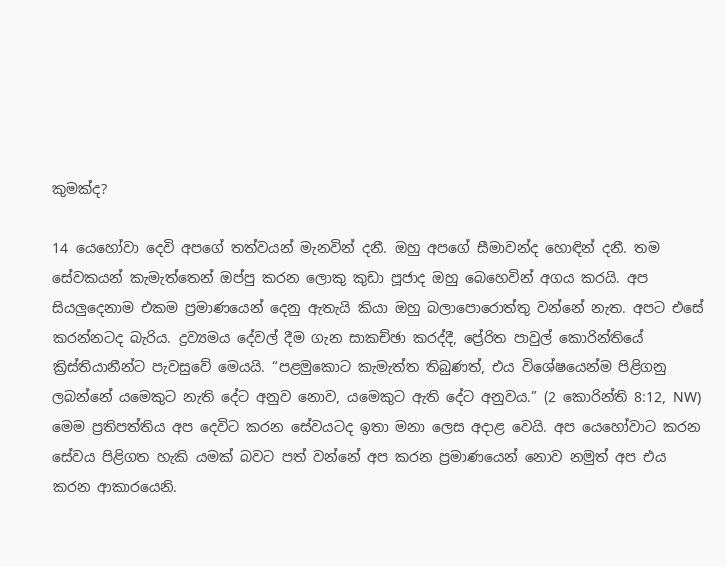කුමක්ද?

14 යෙහෝවා දෙවි අපගේ තත්වයන් මැනවින් දනී. ඔහු අපගේ සීමාවන්ද හොඳින් දනී. තම සේවකයන් කැමැත්තෙන් ඔප්පු කරන ලොකු කුඩා පූජාද ඔහු බෙහෙවින් අගය කරයි. අප සියලුදෙනාම එකම ප්‍රමාණයෙන් දෙනු ඇතැයි කියා ඔහු බලාපොරොත්තු වන්නේ නැත. අපට එසේ කරන්නටද බැරිය. ද්‍රව්‍යමය දේවල් දීම ගැන සාකච්ඡා කරද්දී, ප්‍රේරිත පාවුල් කොරින්තියේ ක්‍රිස්තියානීන්ට පැවසුවේ මෙයයි. “පළමුකොට කැමැත්ත තිබුණත්, එය විශේෂයෙන්ම පිළිගනු ලබන්නේ යමෙකුට නැති දේට අනුව නොව, යමෙකුට ඇති දේට අනුවය.” (2 කොරින්ති 8:12, NW) මෙම ප්‍රතිපත්තිය අප දෙවිට කරන සේවයටද ඉතා මනා ලෙස අදාළ වෙයි. අප යෙහෝවාට කරන සේවය පිළිගත හැකි යමක් බවට පත් වන්නේ අප කරන ප්‍රමාණයෙන් නොව නමුත් අප එය කරන ආකාරයෙනි.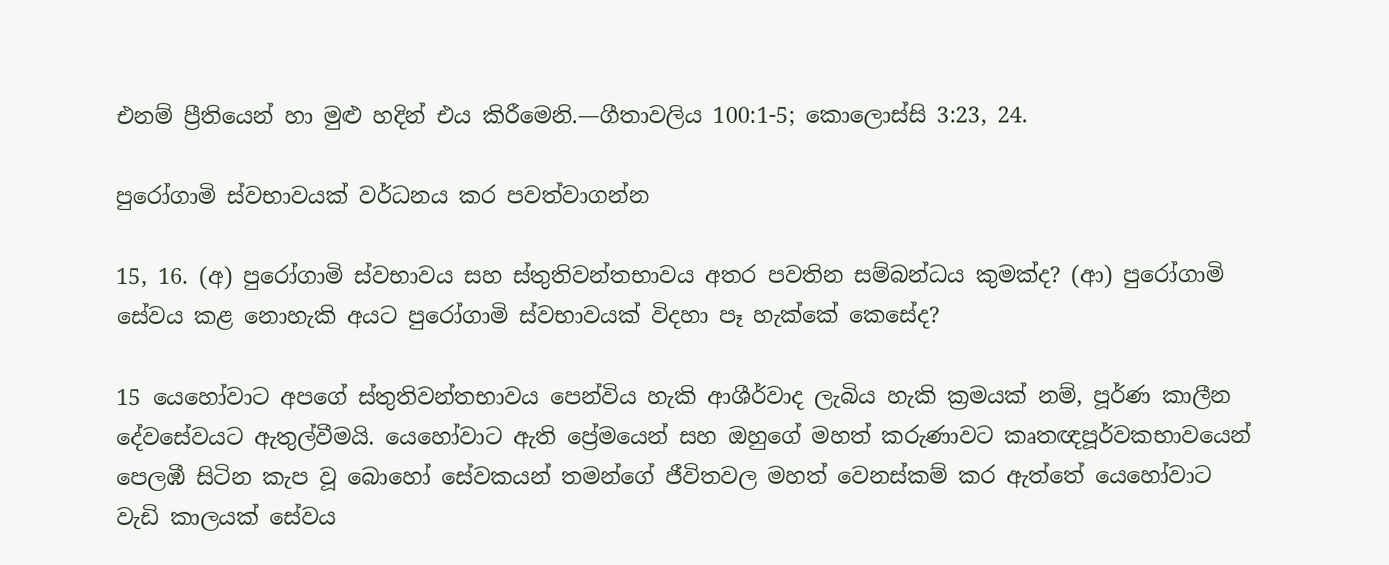එනම් ප්‍රීතියෙන් හා මුළු හදින් එය කිරීමෙනි.—ගීතාවලිය 100:1-5; කොලොස්සි 3:23, 24.

පුරෝගාමි ස්වභාවයක් වර්ධනය කර පවත්වාගන්න

15, 16. (අ) පුරෝගාමි ස්වභාවය සහ ස්තුතිවන්තභාවය අතර පවතින සම්බන්ධය කුමක්ද? (ආ) පුරෝගාමි සේවය කළ නොහැකි අයට පුරෝගාමි ස්වභාවයක් විදහා පෑ හැක්කේ කෙසේද?

15 යෙහෝවාට අපගේ ස්තුතිවන්තභාවය පෙන්විය හැකි ආශීර්වාද ලැබිය හැකි ක්‍රමයක් නම්, පූර්ණ කාලීන දේවසේවයට ඇතුල්වීමයි. යෙහෝවාට ඇති ප්‍රේමයෙන් සහ ඔහුගේ මහත් කරුණාවට කෘතඥපූර්වකභාවයෙන් පෙලඹී සිටින කැප වූ බොහෝ සේවකයන් තමන්ගේ ජීවිතවල මහත් වෙනස්කම් කර ඇත්තේ යෙහෝවාට වැඩි කාලයක් සේවය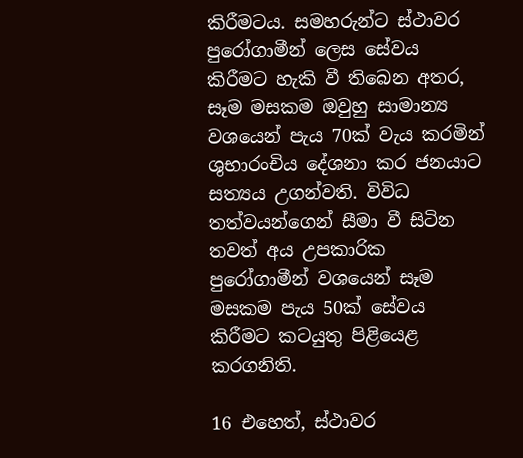කිරීමටය. සමහරුන්ට ස්ථාවර පුරෝගාමීන් ලෙස සේවය කිරීමට හැකි වී තිබෙන අතර, සෑම මසකම ඔවුහු සාමාන්‍ය වශයෙන් පැය 70ක් වැය කරමින් ශුභාරංචිය දේශනා කර ජනයාට සත්‍යය උගන්වති. විවිධ තත්වයන්ගෙන් සීමා වී සිටින තවත් අය උපකාරික පුරෝගාමීන් වශයෙන් සෑම මසකම පැය 50ක් සේවය කිරීමට කටයුතු පිළියෙළ කරගනිති.

16 එහෙත්, ස්ථාවර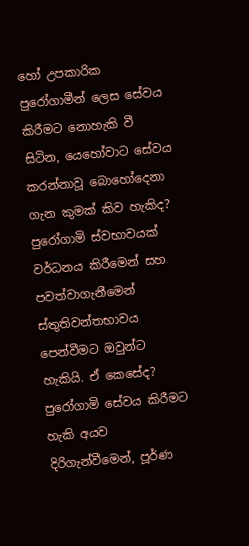හෝ උපකාරික පුරෝගාමීන් ලෙස සේවය කිරීමට නොහැකි වී සිටින, යෙහෝවාට සේවය කරන්නාවූ බොහෝදෙනා ගැන කුමක් කිව හැකිද? පුරෝගාමි ස්වභාවයක් වර්ධනය කිරීමෙන් සහ පවත්වාගැනීමෙන් ස්තුතිවන්තභාවය පෙන්වීමට ඔවුන්ට හැකියි. ඒ කෙසේද? පුරෝගාමි සේවය කිරීමට හැකි අයව දිරිගැන්වීමෙන්, පූර්ණ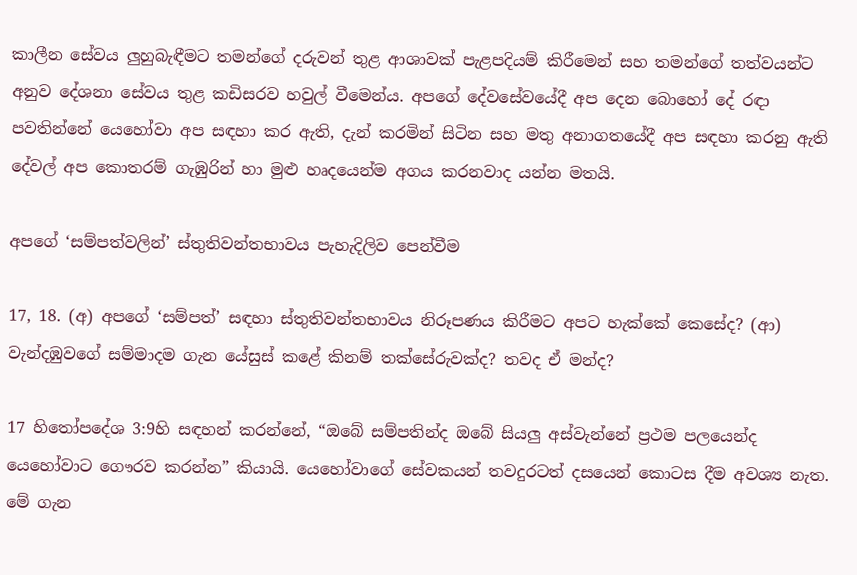කාලීන සේවය ලුහුබැඳීමට තමන්ගේ දරුවන් තුළ ආශාවක් පැළපදියම් කිරීමෙන් සහ තමන්ගේ තත්වයන්ට අනුව දේශනා සේවය තුළ කඩිසරව හවුල් වීමෙන්ය. අපගේ දේවසේවයේදී අප දෙන බොහෝ දේ රඳා පවතින්නේ යෙහෝවා අප සඳහා කර ඇති, දැන් කරමින් සිටින සහ මතු අනාගතයේදී අප සඳහා කරනු ඇති දේවල් අප කොතරම් ගැඹුරින් හා මුළු හෘදයෙන්ම අගය කරනවාද යන්න මතයි.

අපගේ ‘සම්පත්වලින්’ ස්තුතිවන්තභාවය පැහැදිලිව පෙන්වීම

17, 18. (අ) අපගේ ‘සම්පත්’ සඳහා ස්තුතිවන්තභාවය නිරූපණය කිරීමට අපට හැක්කේ කෙසේද? (ආ) වැන්දඹුවගේ සම්මාදම ගැන යේසුස් කළේ කිනම් තක්සේරුවක්ද? තවද ඒ මන්ද?

17 හිතෝපදේශ 3:9හි සඳහන් කරන්නේ, “ඔබේ සම්පතින්ද ඔබේ සියලු අස්වැන්නේ ප්‍රථම පලයෙන්ද යෙහෝවාට ගෞරව කරන්න” කියායි. යෙහෝවාගේ සේවකයන් තවදුරටත් දසයෙන් කොටස දීම අවශ්‍ය නැත. මේ ගැන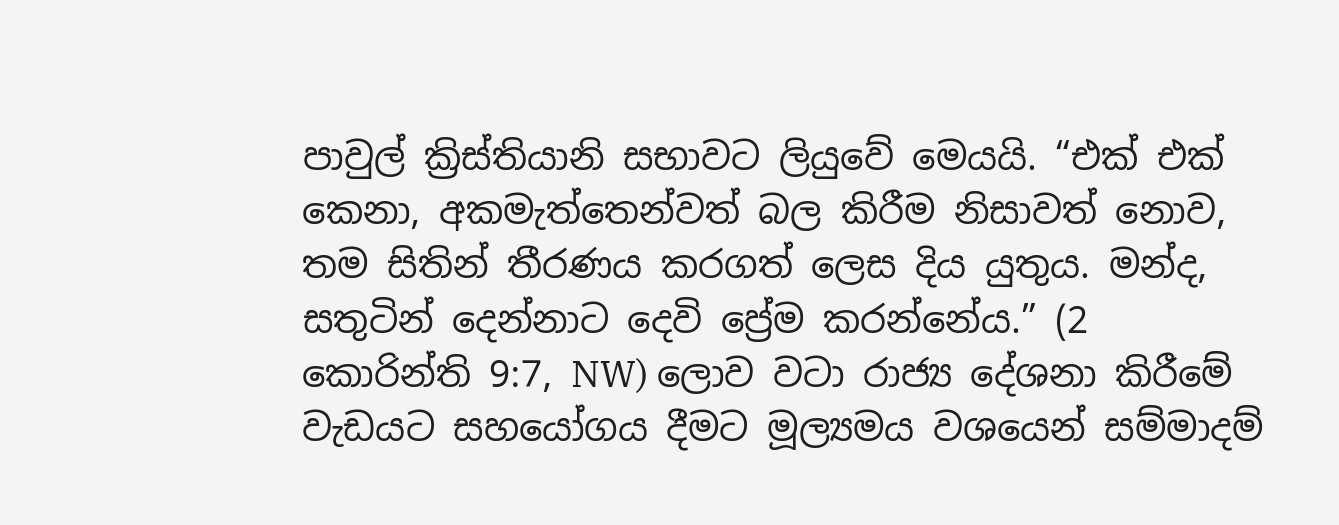පාවුල් ක්‍රිස්තියානි සභාවට ලියුවේ මෙයයි. “එක් එක් කෙනා, අකමැත්තෙන්වත් බල කිරීම නිසාවත් නොව, තම සිතින් තීරණය කරගත් ලෙස දිය යුතුය. මන්ද, සතුටින් දෙන්නාට දෙවි ප්‍රේම කරන්නේය.” (2 කොරින්ති 9:7, NW) ලොව වටා රාජ්‍ය දේශනා කිරීමේ වැඩයට සහයෝගය දීමට මූල්‍යමය වශයෙන් සම්මාදම්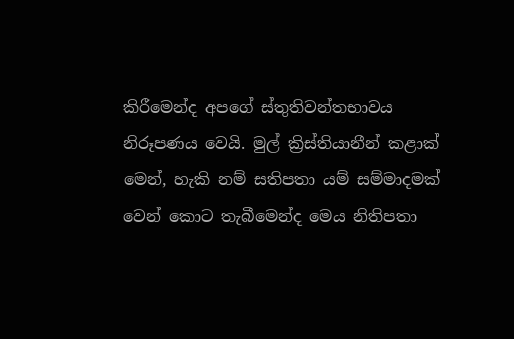කිරීමෙන්ද අපගේ ස්තුතිවන්තභාවය නිරූපණය වෙයි. මුල් ක්‍රිස්තියානීන් කළාක් මෙන්, හැකි නම් සතිපතා යම් සම්මාදමක් වෙන් කොට තැබීමෙන්ද මෙය නිතිපතා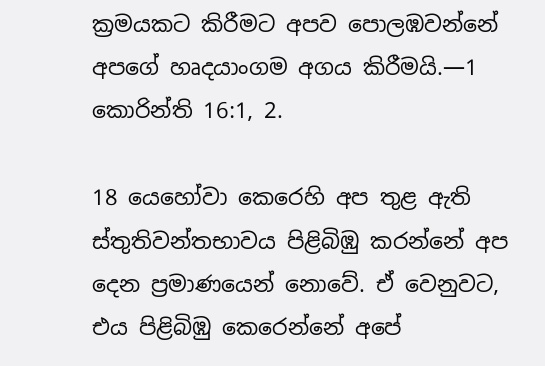ක්‍රමයකට කිරීමට අපව පොලඹවන්නේ අපගේ හෘදයාංගම අගය කිරීමයි.—1 කොරින්ති 16:1, 2.

18 යෙහෝවා කෙරෙහි අප තුළ ඇති ස්තුතිවන්තභාවය පිළිබිඹු කරන්නේ අප දෙන ප්‍රමාණයෙන් නොවේ. ඒ වෙනුවට, එය පිළිබිඹු කෙරෙන්නේ අපේ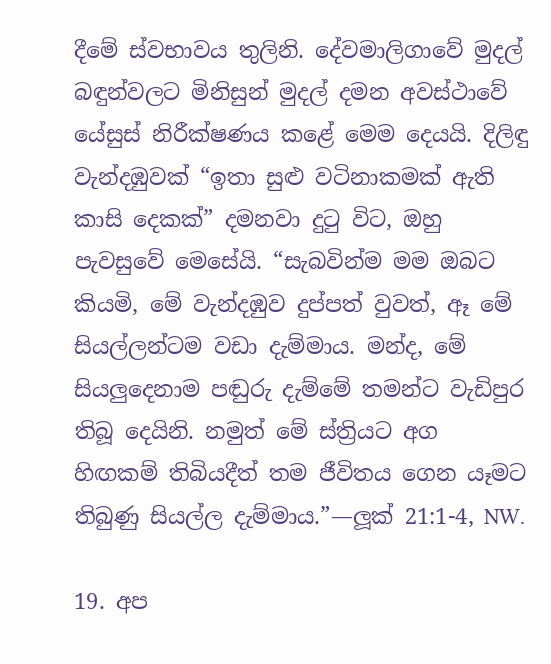දීමේ ස්වභාවය තුලිනි. දේවමාලිගාවේ මුදල් බඳුන්වලට මිනිසුන් මුදල් දමන අවස්ථාවේ යේසුස් නිරීක්ෂණය කළේ මෙම දෙයයි. දිලිඳු වැන්දඹුවක් “ඉතා සුළු වටිනාකමක් ඇති කාසි දෙකක්” දමනවා දුටු විට, ඔහු පැවසුවේ මෙසේයි. “සැබවින්ම මම ඔබට කියමි, මේ වැන්දඹුව දුප්පත් වුවත්, ඈ මේ සියල්ලන්ටම වඩා දැම්මාය. මන්ද, මේ සියලුදෙනාම පඬුරු දැම්මේ තමන්ට වැඩිපුර තිබූ දෙයිනි. නමුත් මේ ස්ත්‍රියට අග හිඟකම් තිබියදීත් තම ජීවිතය ගෙන යෑමට තිබුණු සියල්ල දැම්මාය.”—ලූක් 21:1-4, NW.

19. අප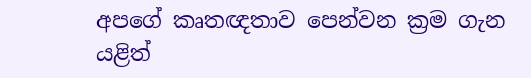අපගේ කෘතඥතාව පෙන්වන ක්‍රම ගැන යළිත්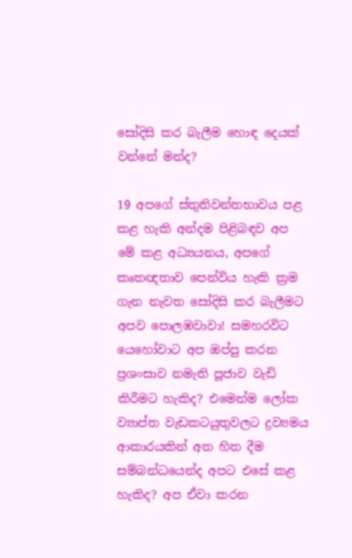සෝදිසි කර බැලීම හොඳ දෙයක් වන්නේ මන්ද?

19 අපගේ ස්තුතිවන්තභාවය පළ කළ හැකි අන්දම පිළිබඳව අප මේ කළ අධ්‍යයනය, අපගේ කෘතඥතාව පෙන්විය හැකි ක්‍රම ගැන නැවත සෝදිසි කර බැලීමට අපව පොලඹවාවා! සමහරවිට යෙහෝවාට අප ඔප්පු කරන ප්‍රශංසාව නමැති පූජාව වැඩි කිරීමට හැකිද? එමෙන්ම ලෝක ව්‍යාප්ත වැඩකටයුතුවලට ද්‍රව්‍යමය ආකාරයකින් අත හිත දීම සම්බන්ධයෙන්ද අපට එසේ කළ හැකිද? අප ඒවා කරන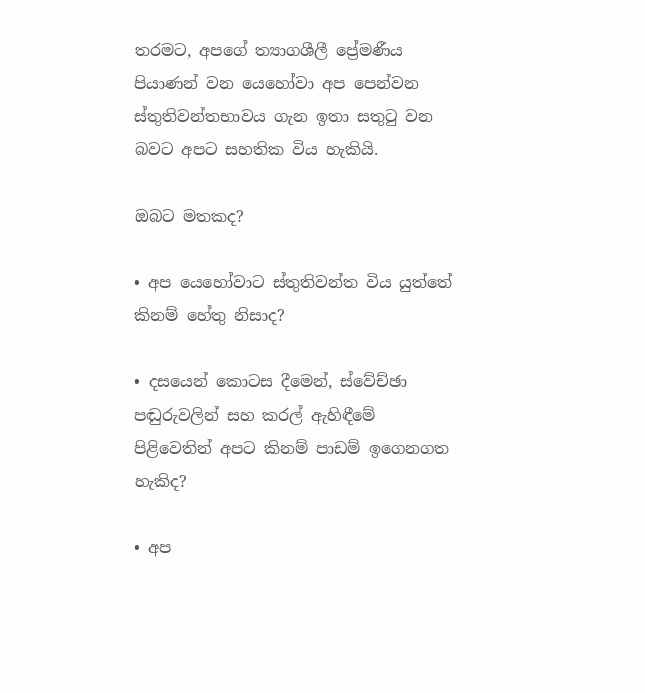තරමට, අපගේ ත්‍යාගශීලී ප්‍රේමණීය පියාණන් වන යෙහෝවා අප පෙන්වන ස්තුතිවන්තභාවය ගැන ඉතා සතුටු වන බවට අපට සහතික විය හැකියි.

ඔබට මතකද?

• අප යෙහෝවාට ස්තුතිවන්ත විය යුත්තේ කිනම් හේතු නිසාද?

• දසයෙන් කොටස දීමෙන්, ස්වේච්ඡා පඬුරුවලින් සහ කරල් ඇහිඳීමේ පිළිවෙතින් අපට කිනම් පාඩම් ඉගෙනගත හැකිද?

• අප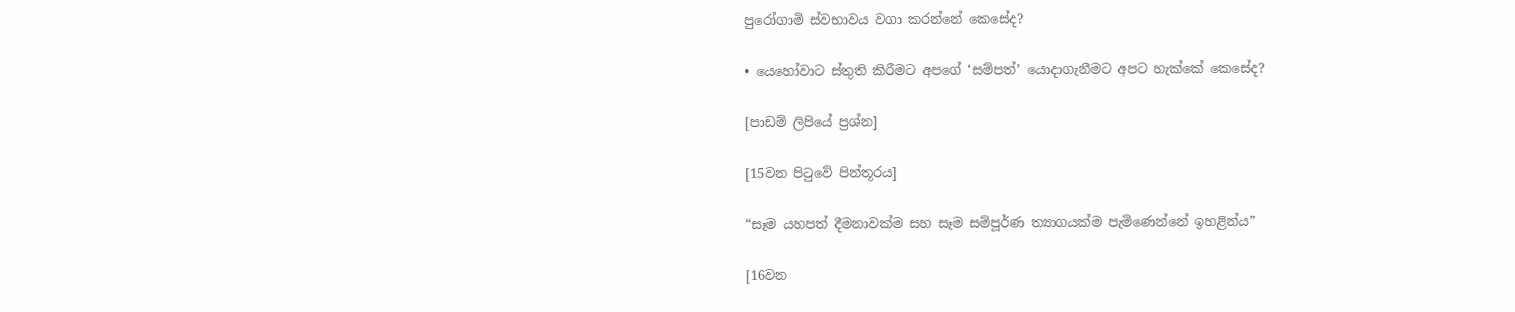පුරෝගාමි ස්වභාවය වගා කරන්නේ කෙසේද?

• යෙහෝවාට ස්තුති කිරීමට අපගේ ‘සම්පත්’ යොදාගැනීමට අපට හැක්කේ කෙසේද?

[පාඩම් ලිපියේ ප්‍රශ්න]

[15වන පිටුවේ පින්තූරය]

“සෑම යහපත් දීමනාවක්ම සහ සෑම සම්පූර්ණ ත්‍යාගයක්ම පැමිණෙන්නේ ඉහළින්ය”

[16වන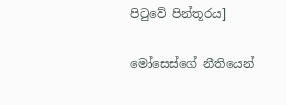පිටුවේ පින්තූරය]

මෝසෙස්ගේ නීතියෙන්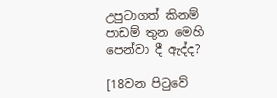උපුටාගත් කිනම් පාඩම් තුන මෙහි පෙන්වා දී ඇද්ද?

[18වන පිටුවේ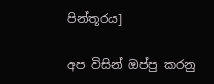පින්තූරය]

අප විසින් ඔප්පු කරනු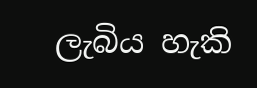ලැබිය හැකි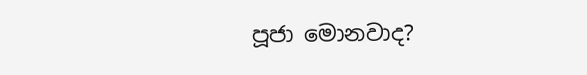පූජා මොනවාද?